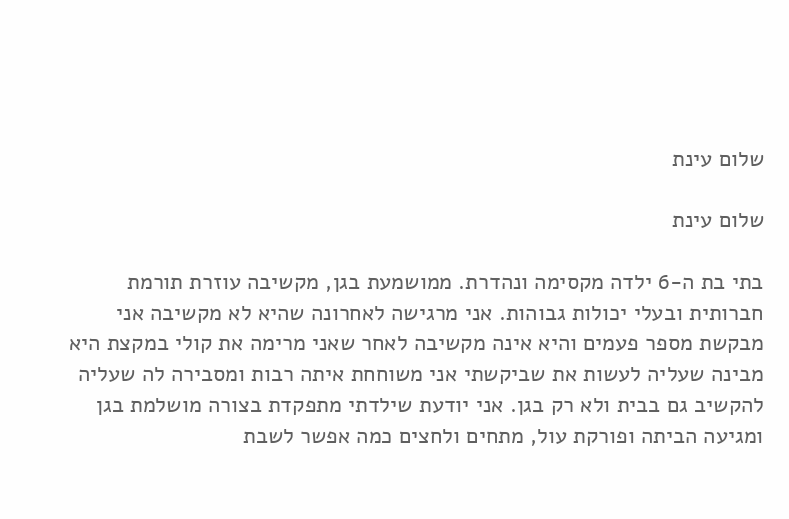שלום עינת

שלום עינת

בתי בת ה-6 ילדה מקסימה ונהדרת. ממושמעת בגן, מקשיבה עוזרת תורמת חברותית ובעלי יכולות גבוהות. אני מרגישה לאחרונה שהיא לא מקשיבה אני מבקשת מספר פעמים והיא אינה מקשיבה לאחר שאני מרימה את קולי במקצת היא מבינה שעליה לעשות את שביקשתי אני משוחחת איתה רבות ומסבירה לה שעליה להקשיב גם בבית ולא רק בגן. אני יודעת שילדתי מתפקדת בצורה מושלמת בגן ומגיעה הביתה ופורקת עול, מתחים ולחצים כמה אפשר לשבת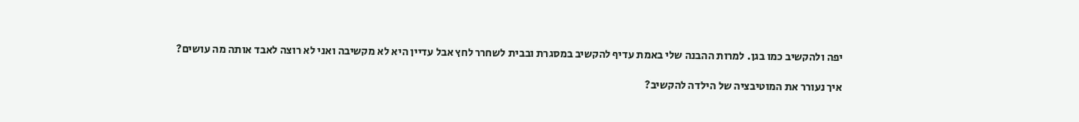יפה ולהקשיב כמו בגן. למרות ההבנה שלי באמת עדיף להקשיב במסגרת ובבית לשחרר לחץ אבל עדיין היא לא מקשיבה ואני לא רוצה לאבד אותה מה עושים?

איך נעורר את המוטיבציה של הילדה להקשיב?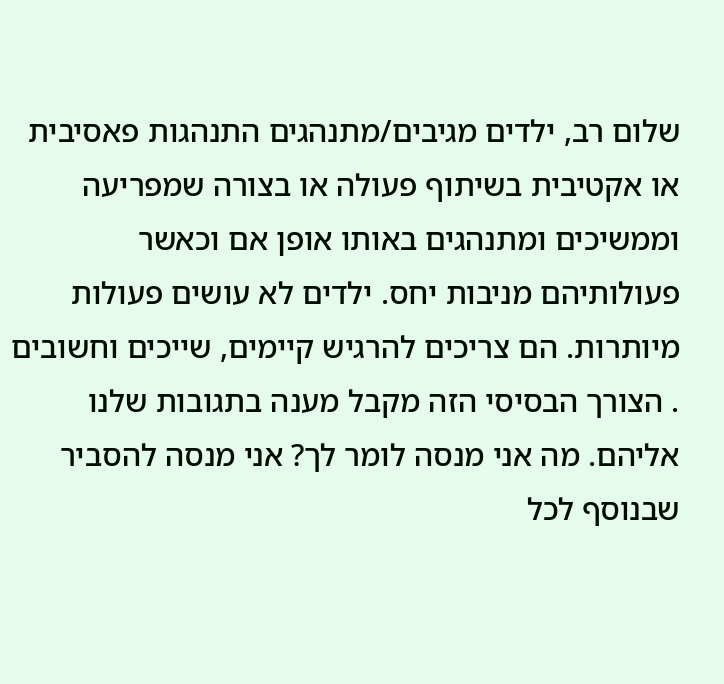שלום רב, ילדים מגיבים/מתנהגים התנהגות פאסיבית או אקטיבית בשיתוף פעולה או בצורה שמפריעה וממשיכים ומתנהגים באותו אופן אם וכאשר פעולותיהם מניבות יחס. ילדים לא עושים פעולות מיותרות. הם צריכים להרגיש קיימים, שייכים וחשובים . הצורך הבסיסי הזה מקבל מענה בתגובות שלנו אליהם. מה אני מנסה לומר לך? אני מנסה להסביר שבנוסף לכל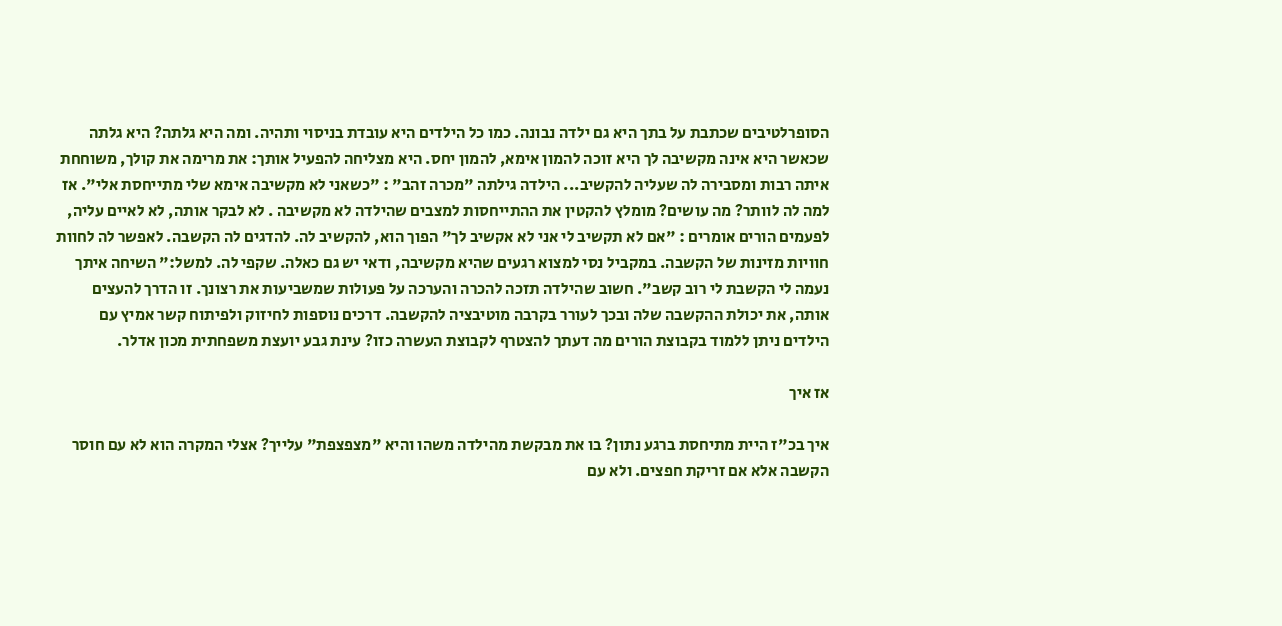הסופרלטיבים שכתבת על בתך היא גם ילדה נבונה. כמו כל הילדים היא עובדת בניסוי ותהיה. ומה היא גלתה? היא גלתה שכאשר היא אינה מקשיבה לך היא זוכה להמון אימא, להמון יחס. היא מצליחה להפעיל אותך: את מרימה את קולך, משוחחת איתה רבות ומסבירה לה שעליה להקשיב... הילדה גילתה "מכרה זהב" : "כשאני לא מקשיבה אימא שלי מתייחסת אלי". אז למה לה לוותר? מה עושים? מומלץ להקטין את ההתייחסות למצבים שהילדה לא מקשיבה . לא לבקר אותה, לא לאיים עליה, לפעמים הורים אומרים : "אם לא תקשיב לי אני לא אקשיב לך" הפוך הוא, להקשיב לה. להדגים לה הקשבה. לאפשר לה לחוות חוויות מזינות של הקשבה. במקביל נסי למצוא רגעים שהיא מקשיבה, ודאי יש גם כאלה. שקפי לה. למשל:" השיחה איתך נעמה לי הקשבת לי רוב קשב". חשוב שהילדה תזכה להכרה והערכה על פעולות שמשביעות את רצונך. זו הדרך להעצים אותה, את יכולת ההקשבה שלה ובכך לעורר בקרבה מוטיבציה להקשבה. דרכים נוספות לחיזוק ולפיתוח קשר אמיץ עם הילדים ניתן ללמוד בקבוצת הורים מה דעתך להצטרף לקבוצת העשרה כזו? עינת גבע יועצת משפחתית מכון אדלר.

אז איך

איך בכ"ז היית מתיחסת ברגע נתון? בו את מבקשת מהילדה משהו והיא "מצפצפת" עלייך? אצלי המקרה הוא לא עם חוסר הקשבה אלא אם זריקת חפצים. ולא עם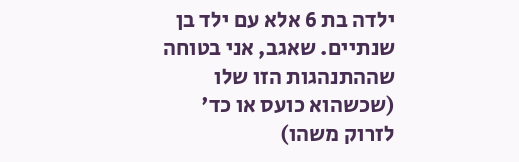ילדה בת 6 אלא עם ילד בן שנתיים. שאגב, אני בטוחה שההתנהגות הזו שלו (שכשהוא כועס או כד' לזרוק משהו)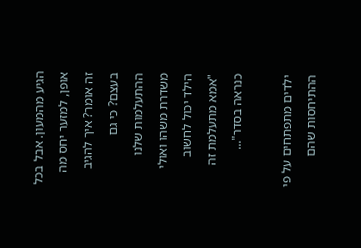הגיע מהמעון. אבל בכל אופן, למזער יחס מה זה אומר? איך להגיב בעצם? כי גם ההתעלמות שלנו משדרת משהו ואולי הילד יכול לחשוב "אמא מתעלמת זה כנראה בסדר"...

ילדים מתפתחים על פי ההתיחסות שהם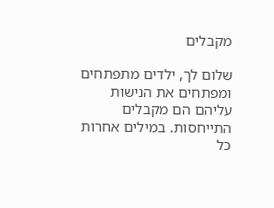מקבלים

שלום לך, ילדים מתפתחים ומפתחים את הנישות עליהם הם מקבלים התייחסות. במילים אחרות כל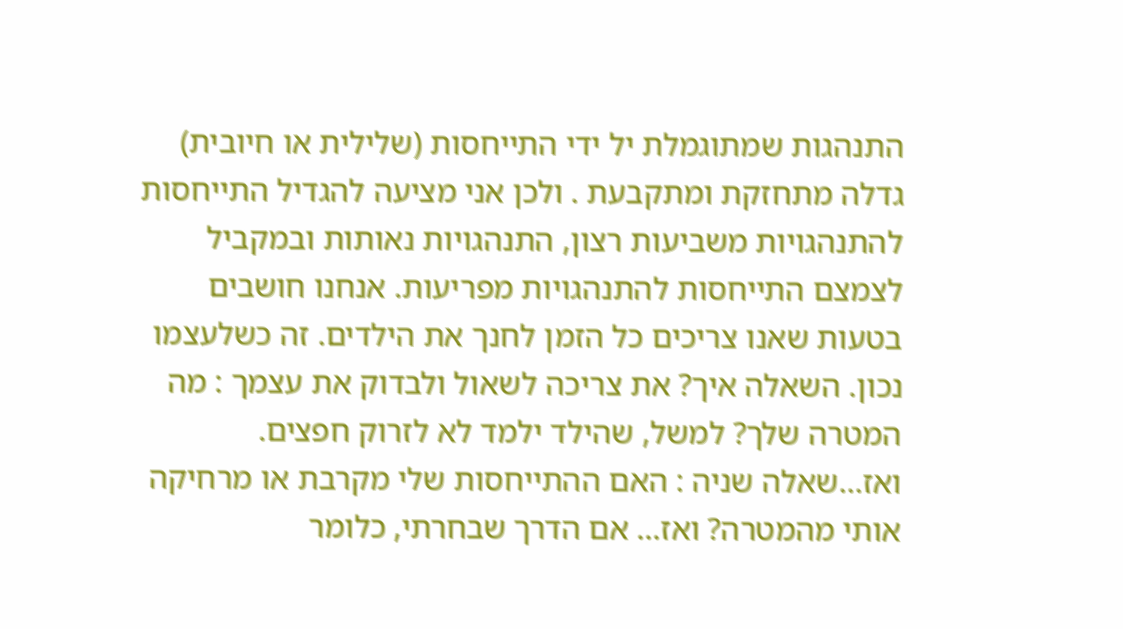התנהגות שמתוגמלת יל ידי התייחסות (שלילית או חיובית) גדלה מתחזקת ומתקבעת . ולכן אני מציעה להגדיל התייחסות להתנהגויות משביעות רצון, התנהגויות נאותות ובמקביל לצמצם התייחסות להתנהגויות מפריעות. אנחנו חושבים בטעות שאנו צריכים כל הזמן לחנך את הילדים. זה כשלעצמו נכון. השאלה איך? את צריכה לשאול ולבדוק את עצמך : מה המטרה שלך? למשל, שהילד ילמד לא לזרוק חפצים. ואז...שאלה שניה : האם ההתייחסות שלי מקרבת או מרחיקה אותי מהמטרה? ואז... אם הדרך שבחרתי, כלומר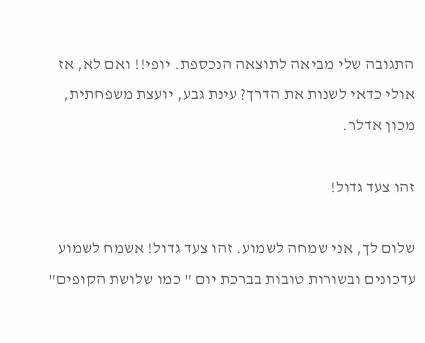התגובה שלי מביאה לתוצאה הנכספת. יופי!! ואם לא, אז אולי כדאי לשנות את הדרך? עינת גבע, יועצת משפחתית, מכון אדלר.

זהו צעד גדול!

שלום לך, אני שמחה לשמוע. זהו צעד גדול! אשמח לשמוע עדכונים ובשורות טובות בברכת יום " כמו שלושת הקופים"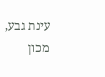עינת גבע, מכון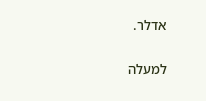אדלר.

למעלה